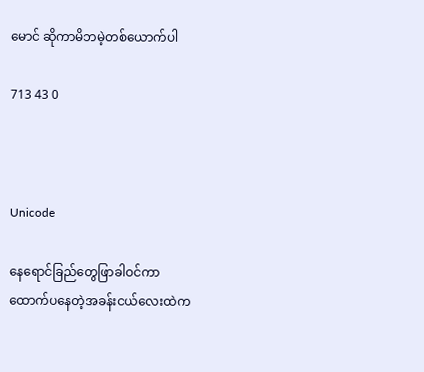မောင် ဆိုကာမိဘမဲ့တစ်ယောက်ပါ

713 43 0



Unicode

နေရောင်ခြည်တွေဖြာခါဝင်ကာ
ထောက်ပနေတဲ့အခန်းငယ်လေးထဲက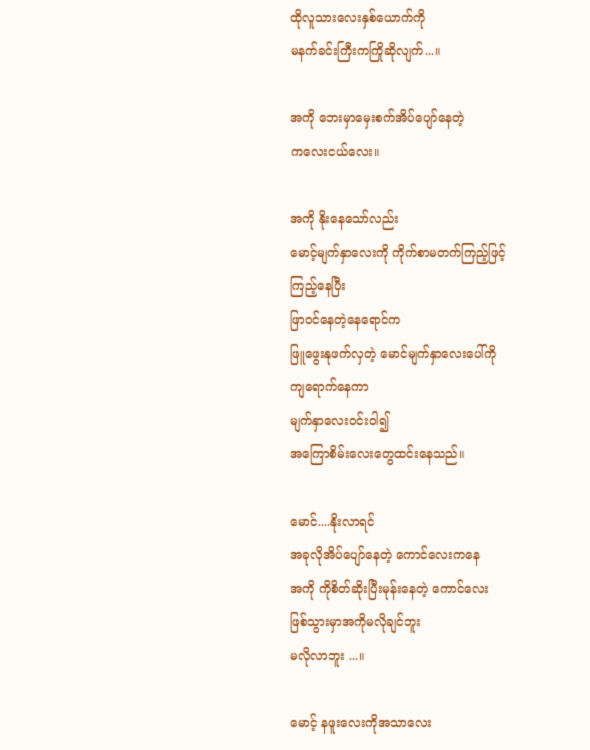ထိုလူသားလေးနှစ်ယောက်ကို
မနက်ခင်းကြီးကကြိုဆိုလျက်...။

အကို ဘေးမှာမှေးစက်အိပ်ပျော်နေတဲ့
ကလေးငယ်လေး။

အကို နိုးနေသော်လည်း
မောင့်မျက်နှာလေးကို ကိုက်စာမတက်ကြည့်ဖြင့်
ကြည့်နေပြီး
ဖြာဝင်နေတဲ့နေရောင်က
ဖြူဖွေးနုဖက်လှတဲ့ မောင်မျက်နှာလေးပေါ်ကို
ကျရောက်နေကာ
မျက်နှာလေးဝင်းဝါ၍
အကြောစိမ်းလေးတွေထင်းနေသည်။

မောင်....နိုးလာရင်
အခုလိုအိပ်ပျော်နေတဲ့ ကောင်လေးကနေ
အကို ကိုစိတ်ဆိုးပြီးမုန်းနေတဲ့ ကောင်လေး
ဖြစ်သွားမှာအကိုမလိုချင်ဘူး
မလိုလာဘူး ...။

မောင့် နဖူးလေးကိုအသာလေး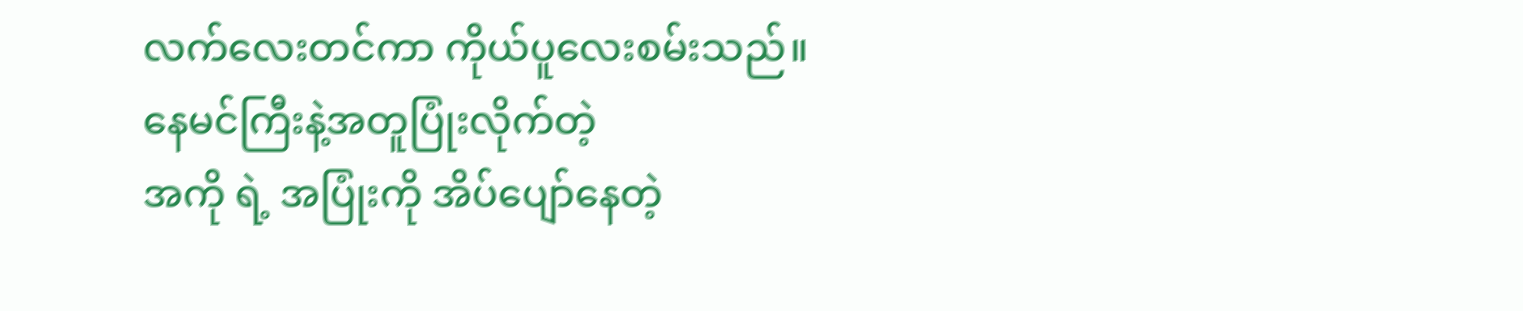လက်လေးတင်ကာ ကိုယ်ပူလေးစမ်းသည်။
နေမင်ကြီးနဲ့အတူပြုံးလိုက်တဲ့
အကို ရဲ့ အပြုံးကို အိပ်ပျော်နေတဲ့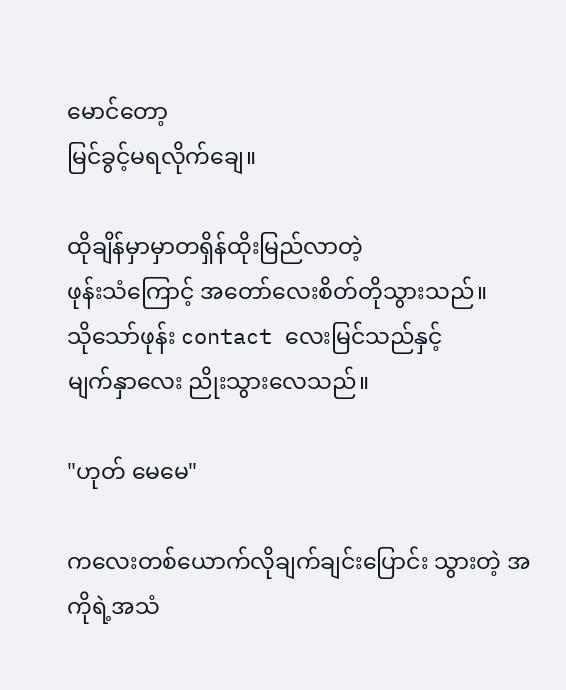မောင်တော့
မြင်ခွင့်မရလိုက်ချေ။

ထိုချိန်မှာမှာတရှိန်ထိုးမြည်လာတဲ့
ဖုန်းသံကြောင့် အတော်လေးစိတ်တိုသွားသည်။
သိုသော်ဖုန်း contact လေးမြင်သည်နှင့်
မျက်နှာလေး ညိုးသွားလေသည်။

"ဟုတ် မေမေ"

ကလေးတစ်ယောက်လိုချက်ချင်းပြောင်း သွားတဲ့ အကိုရဲ့အသံ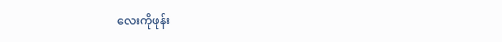လေးကိုဖုန်း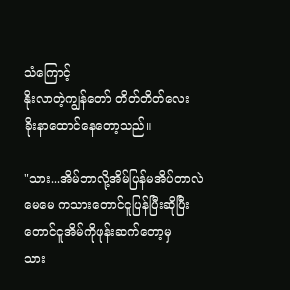သံကြောင့်
နိုးလာတဲ့ကျွန်တော် တိတ်တိတ်လေး
ခိုးနာထောင်နေတော့သည်။

"သား...အိမ်ဘာလို့အိမ်ပြန်မအိပ်တာလဲ
မေမေ ကသားတောင်ငူပြန်ပြီးဆိုပြီး
တောင်ငူအိမ်ကိုဖုန်းဆက်တော့မှ
သား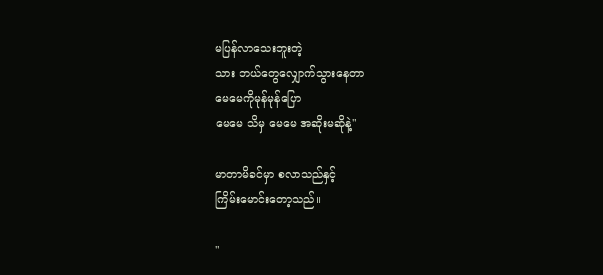မပြန်လာသေးဘူးတဲ့
သား ဘယ်တွေလျှောက်သွားနေတာ
မေမေကိုမုန်မုန်ပြော
မေမေ သိမှ မေမေ အဆိုးမဆိုနဲ့"

မာတာမိခင်မှာ စလာသည်နှင့်
ကြိမ်းမောင်းတော့သည်။

"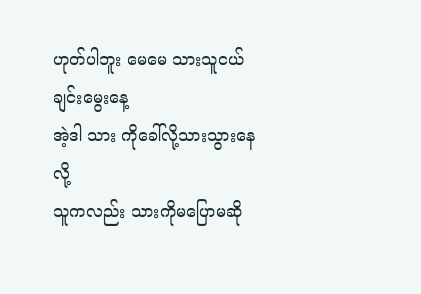ဟုတ်ပါဘူး မေမေ သားသူငယ်ချင်းမွေးနေ့
အဲ့ဒါ သား ကိုခေါ်လို့သားသွားနေလို့
သူကလည်း သားကိုမပြောမဆို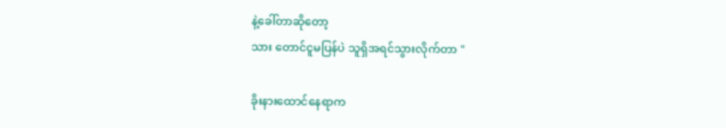နဲ့ခေါ်တာဆိုတော့
သား တောင်ငူမပြန်ပဲ သူရှိအရင်သွားလိုက်တာ "

ခိုးနားထောင်နေရာက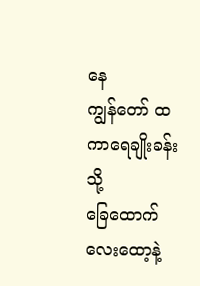နေ
ကျွန်တော် ထကာရေချိုးခန်းသို့
ခြေထောက် လေးထော့နဲ့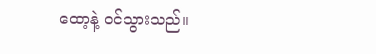ထော့နဲ့ ဝင်သွားသည်။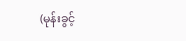(မုန်းခွင့်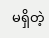မရှိတဲ့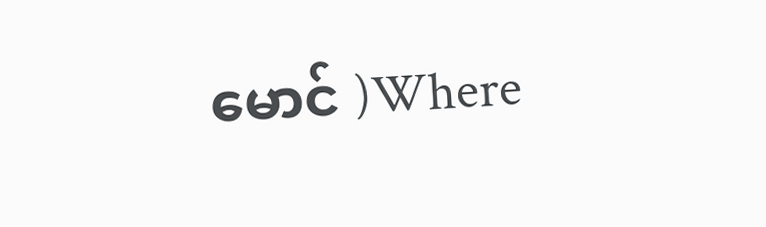မောင် )Where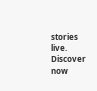stories live. Discover now